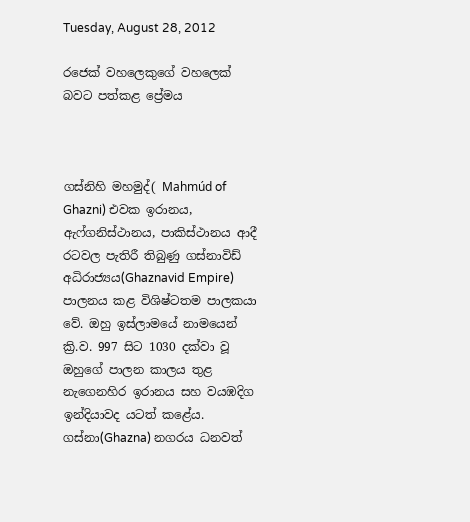Tuesday, August 28, 2012

රජෙක් වහලෙකුගේ වහලෙක් බවට පත්කළ ප්‍රේමය



ගස්නිහි මහමුද්( Mahmúd of Ghazni) එවක ඉරානය, ඇෆ්ගනිස්ථානය, පාකිස්ථානය ආදී රටවල පැතිරී තිබුණු ගස්නාවිඩ් අධිරාජ්‍යය(Ghaznavid Empire) පාලනය කළ විශිෂ්ටතම පාලකයා වේ. ඔහු ඉස්ලාමයේ නාමයෙන් ක්‍රි.ව. 997 සිට 1030 දක්වා වූ ඔහුගේ පාලන කාලය තුළ නැගෙනහිර ඉරානය සහ වයඹදිග ඉන්දියාවද යටත් කළේය. ගස්නා(Ghazna) නගරය ධනවත්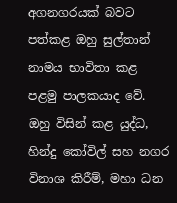අගනගරයක් බවට පත්කළ ඔහු සුල්තාන් නාමය භාවිතා කළ පළමු පාලකයාද වේ. ඔහු විසින් කළ යුද්ධ, හින්දු කෝවිල් සහ නගර විනාශ කිරීම්, මහා ධන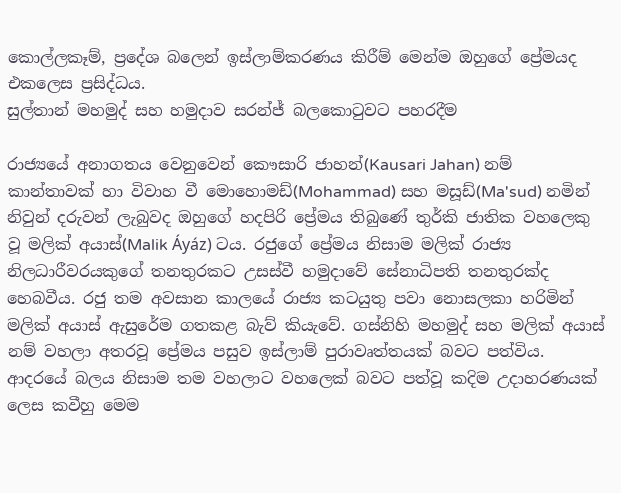කොල්ලකෑම්, ප්‍රදේශ බලෙන් ඉස්ලාම්කරණය කිරීම් මෙන්ම ඔහුගේ ප්‍රේමයද එකලෙස ප්‍රසිද්ධය.
සුල්තාන් මහමුද් සහ හමුදාව සරන්ජ් බලකොටුවට පහරදීම

රාජ්‍යයේ අනාගතය වෙනුවෙන් කෞසාරි ජාහන්(Kausari Jahan) නම් කාන්තාවක් හා විවාහ වී මොහොමඩ්(Mohammad) සහ මසූඩ්(Ma'sud) නමින් නිවුන් දරුවන් ලැබුවද ඔහුගේ හදපිරි ප්‍රේමය තිබුණේ තුර්කි ජාතික වහලෙකු වූ මලික් අයාස්(Malik Áyáz) ටය. රජුගේ ප්‍රේමය නිසාම මලික් රාජ්‍ය නිලධාරීවරයකුගේ තනතුරකට උසස්වී හමුදාවේ සේනාධිපති තනතුරක්ද හෙබවීය. රජු තම අවසාන කාලයේ රාජ්‍ය කටයුතු පවා නොසලකා හරිමින් මලික් අයාස් ඇසුරේම ගතකළ බැව් කියැවේ. ගස්නිහි මහමුද් සහ මලික් අයාස් නම් වහලා අතරවූ ප්‍රේමය පසුව ඉස්ලාම් පුරාවෘත්තයක් බවට පත්විය. ආදරයේ බලය නිසාම තම වහලාට වහලෙක් බවට පත්වූ කදිම උදාහරණයක් ලෙස කවීහු මෙම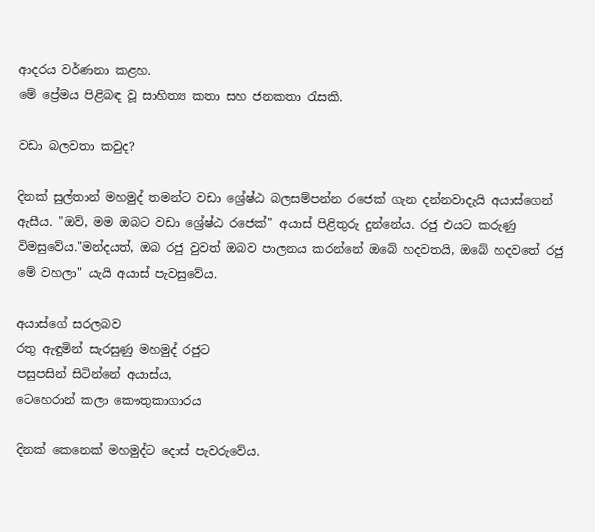ආදරය වර්ණනා කළහ.
මේ ප්‍රේමය පිළිබඳ වූ සාහිත්‍ය කතා සහ ජනකතා රැසකි.

වඩා බලවතා කවුද?

දිනක් සුල්තාන් මහමුද් තමන්ට වඩා ශ්‍රේෂ්ඨ බලසම්පන්න රජෙක් ගැන දන්නවාදැයි අයාස්ගෙන් ඇසීය. "ඔව්, මම ඔබට වඩා ශ්‍රේෂ්ඨ රජෙක්" අයාස් පිළිතුරු දුන්නේය. රජු එයට කරුණු විමසුවේය."මන්දයත්, ඔබ රජු වුවත් ඔබව පාලනය කරන්නේ ඔබේ හදවතයි, ඔබේ හදවතේ රජු මේ වහලා" යැයි අයාස් පැවසුවේය.

අයාස්ගේ සරලබව
රතු ඇඳුමින් සැරසුණු මහමුද් රජුට
පසුපසින් සිටින්නේ අයාස්ය,
ටෙහෙරාන් කලා කෞතුකාගාරය

දිනක් කෙනෙක් මහමුද්ට දොස් පැවරුවේය.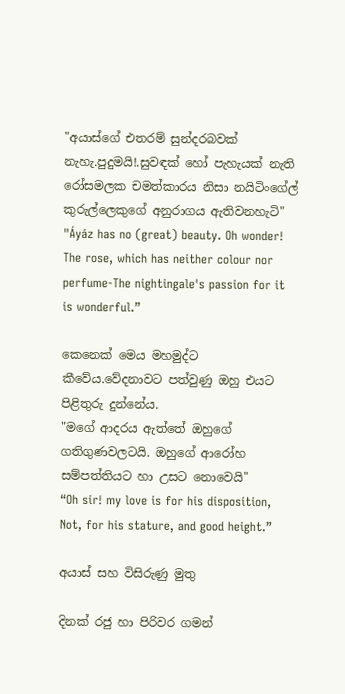"අයාස්ගේ එතරම් සුන්දරබවක් නැහැ.පුදුමයි!.සුවඳක් හෝ පැහැයක් නැති රෝසමලක චමත්කාරය නිසා නයිටිංගේල් කුරුල්ලෙකුගේ අනුරාගය ඇතිවනහැටි"
"Áyáz has no (great) beauty. Oh wonder! The rose, which has neither colour nor perfume-The nightingale's passion for it is wonderful.”

කෙනෙක් මෙය මහමුද්ට කීවේය.වේදනාවට පත්වුණු ඔහු එයට පිළිතුරු දුන්නේය.
"මගේ ආදරය ඇත්තේ ඔහුගේ ගතිගුණවලටයි. ඔහුගේ ආරෝහ සම්පත්තියට හා උසට නොවෙයි"
“Oh sir! my love is for his disposition, Not, for his stature, and good height.”

අයාස් සහ විසිරුණු මුතු

දිනක් රජු හා පිරිවර ගමන්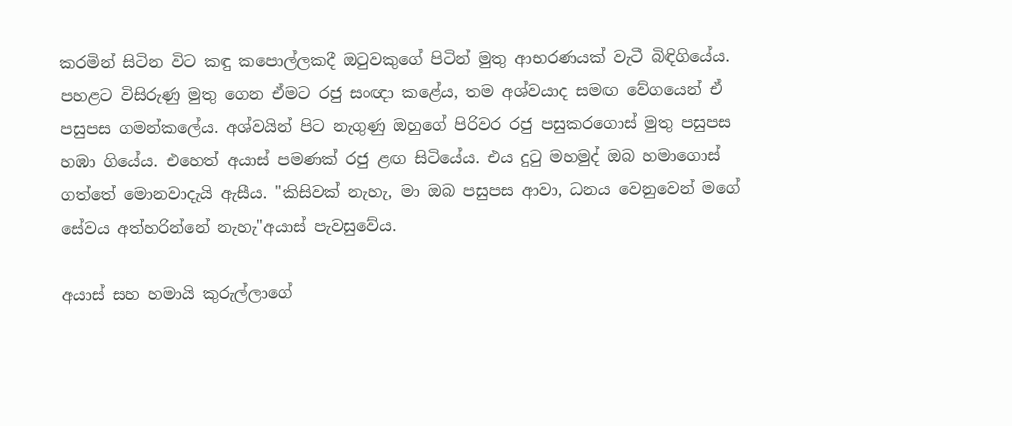කරමින් සිටින විට කඳු කපොල්ලකදී ඔටුවකුගේ පිටින් මුතු ආභරණයක් වැටී බිඳිගියේය. පහළට විසිරුණු මුතු ගෙන ඒමට රජු සංඥා කළේය, තම අශ්වයාද සමඟ වේගයෙන් ඒ පසුපස ගමන්කලේය. අශ්වයින් පිට නැගුණු ඔහුගේ පිරිවර රජු පසුකරගොස් මුතු පසුපස හඹා ගියේය. එහෙත් අයාස් පමණක් රජු ළඟ සිටියේය. එය දුටු මහමුද් ඔබ හමාගොස් ගත්තේ මොනවාදැයි ඇසීය. "කිසිවක් නැහැ, මා ඔබ පසුපස ආවා, ධනය වෙනුවෙන් මගේ සේවය අත්හරින්නේ නැහැ"අයාස් පැවසුවේය.

අයාස් සහ හමායි කුරුල්ලාගේ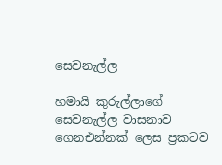සෙවනැල්ල

හමායි කුරුල්ලාගේ සෙවනැල්ල වාසනාව ගෙනඑන්නක් ලෙස ප්‍රකටව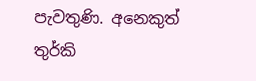පැවතුණි. අනෙකුත් තුර්කි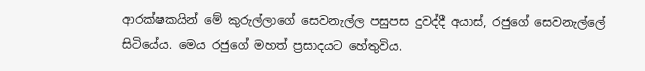ආරක්ෂකයින් මේ කුරුල්ලාගේ සෙවනැල්ල පසුපස දුවද්දී අයාස්, රජුගේ සෙවනැල්ලේ සිටියේය. මෙය රජුගේ මහත් ප්‍රසාදයට හේතුවිය.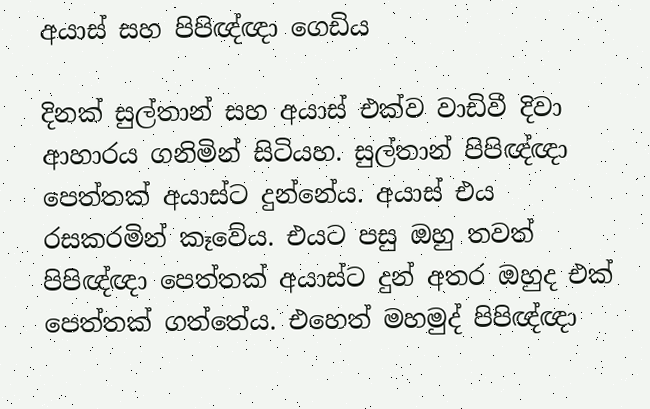අයාස් සහ පිපිඥ්ඥා ගෙඩිය

දිනක් සුල්තාන් සහ අයාස් එක්ව වාඩිවී දිවා ආහාරය ගනිමින් සිටියහ. සුල්තාන් පිපිඥ්ඥා පෙත්තක් අයාස්ට දුන්නේය. අයාස් එය රසකරමින් කෑවේය. එයට පසු ඔහු තවත් පිපිඥ්ඥා පෙත්තක් අයාස්ට දුන් අතර ඔහුද එක් පෙත්තක් ගත්තේය. එහෙත් මහමුද් පිපිඥ්ඥා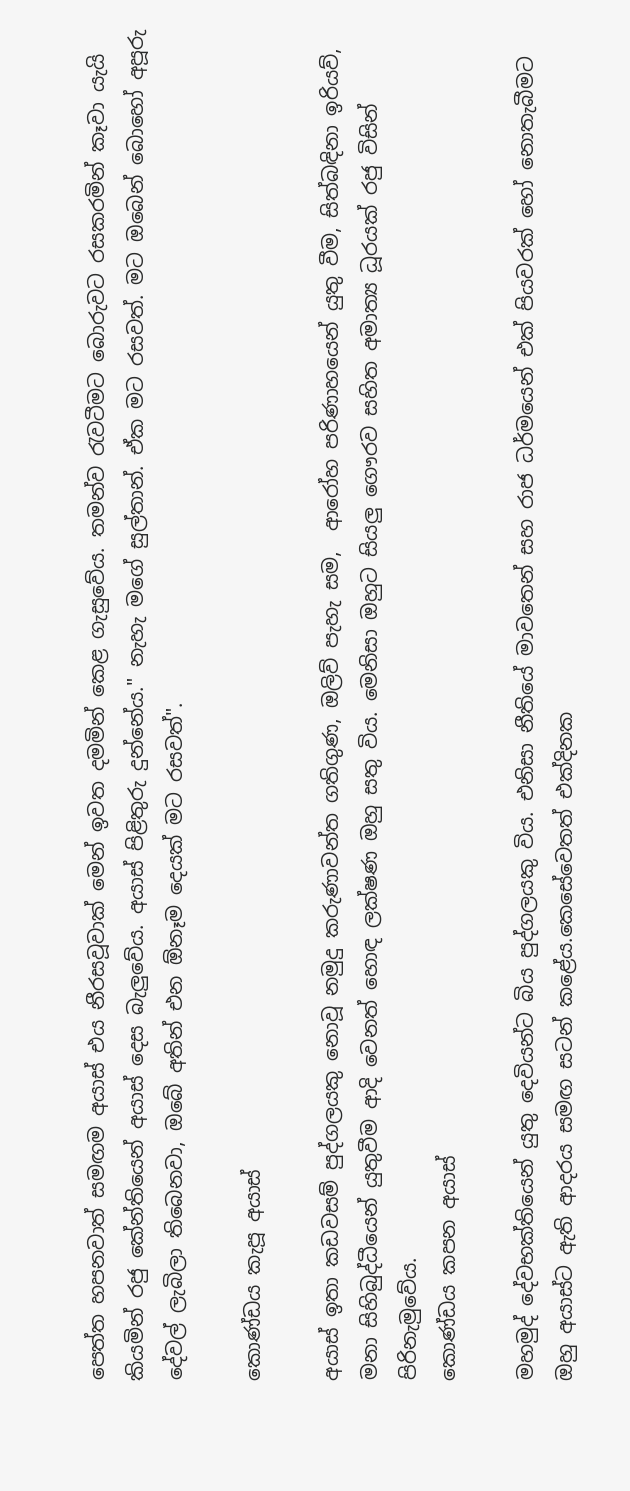පෙත්ත හපනවාත් සමඟම අයාස් එය නීරසවූවාක් මෙන් ඉවත දමමින් කෙළ ගැසුවේය. තමන්ව රැවටීමට බොරුවට රසකරමින් කෑවා යැයි කියමින් රජු කේන්තියෙන් අයාස් දෙස බැලුවේය. අයාස් පිළිතුරු දුන්නේය." නැහැ මගේ සුල්තාන්. ඒක මට රසවත්. මට ඔබෙන් බොහෝ අපූරු දේවල් ලැබිලා තිබෙනවා, ඔබේ අතින් එන ඕනෑම දෙයක් මට රසවත්".

කොණ්ඩය කැපූ අයාස්

අයාස් ඉතා කඩවසම් පුද්ගලයකු නොවූ නමුදු කරුණාවන්ත ගතිගුණ, ඔලිව් පැහැ සම,  ආරෝහ පරිණාහයෙන් යුතු වීම, සිත්බඳිනා ඉරියව්, මනා සිහිබුද්ධීයෙන් යුතුවීම ආදි වෙනත් හොඳ ලක්ෂණ ඔහු සතු විය. මෙනිසා ඔහුට සියලු ගෞරව සහිත අමාත්‍ය ධූරයක් රජු විසින් පිරිනැමුවේය.
කොණ්ඩය කපන අයාස්

මහමුද් දේවභක්තියෙන් යුතු දෙවියන්ට බිය පුද්ගලයකු විය. එනිසා නීතියේ මාවතෙන් සහ රාජ ධර්මයෙන් එක් පියවරක් හෝ නොතැබීමට ඔහු අයාස්ට ඇති ආදරය සමඟ සටන් කළේය.කෙසේවෙතත් එක්දිනක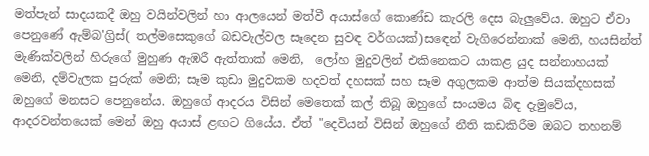මත්පැන් සාදයකදී ඔහු වයින්වලින් හා ආලයෙන් මත්වී අයාස්ගේ කොණ්ඩ කැරලි දෙස බැලුවේය. ඔහුට ඒවා පෙනුණේ ඇම්බ'ග්‍රිස්( තල්මසෙකුගේ බඩවැල්වල සෑදෙන සුවඳ වර්ගයක්)සඳෙන් වැගිරෙන්නාක් මෙනි, හයසින්ත් මැණික්වලින් හිරුගේ මුහුණ ඇඹරී ඇත්තාක් මෙනි,  ලෝහ මුදුවලින් එකිනෙකට යාකළ යුද සන්නාහයක් මෙනි, දම්වැලක පුරුක් මෙනි; සෑම කුඩා මුදුවකම හදවත් දහසක් සහ සෑම අගුලකම ආත්ම සියක්දහසක් ඔහුගේ මනසට පෙනුනේය. ඔහුගේ ආදරය විසින් මෙතෙක් කල් තිබූ ඔහුගේ සංයමය බිඳ දැමුවේය, ආදරවන්තයෙක් මෙන් ඔහු අයාස් ළඟට ගියේය. ඒත් "දෙවියන් විසින් ඔහුගේ නීති කඩකිරීම ඔබට තහනම්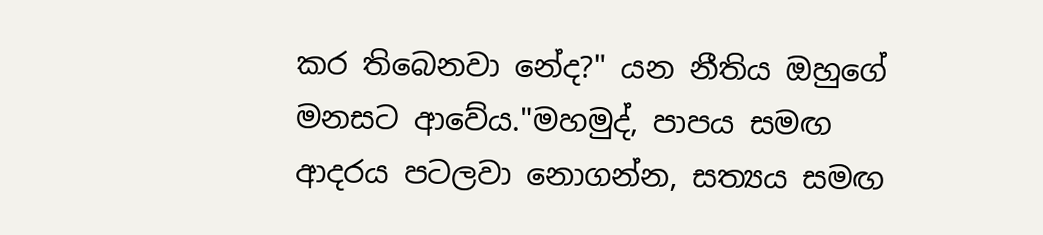කර තිබෙනවා නේද?" යන නීතිය ඔහුගේ මනසට ආවේය."මහමුද්, පාපය සමඟ ආදරය පටලවා නොගන්න, සත්‍යය සමඟ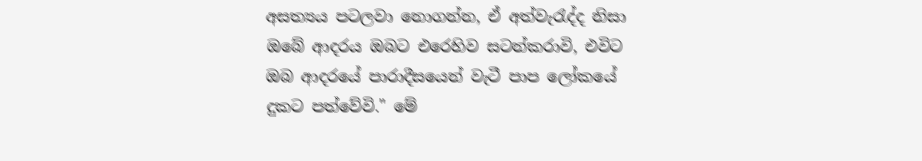අසත්‍යය පටලවා නොගන්න, ඒ අත්වැරැද්ද නිසා ඔබේ ආදරය ඔබට එරෙහිව සටන්කරාවි, එවිට ඔබ ආදරයේ පාරාදීසයෙන් වැටී පාප ලෝකයේ දුකට පත්වේවි." මේ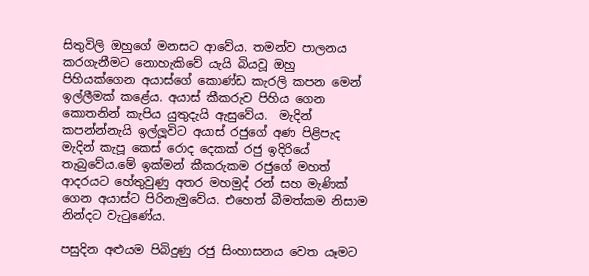සිතුවිලි ඔහුගේ මනසට ආවේය. තමන්ව පාලනය කරගැනීමට නොහැකිවේ යැයි බියවූ ඔහු පිහියක්ගෙන අයාස්ගේ කොණ්ඩ කැරලි කපන මෙන් ඉල්ලීමක් කළේය. අයාස් කීකරුව පිහිය ගෙන කොතනින් කැපිය යුතුදැයි ඇසුවේය.  මැදින් කපන්න්නැයි ඉල්ලූවිට අයාස් රජුගේ අණ පිළිපැද මැදින් කැපූ කෙස් රොද දෙකක් රජු ඉදිරියේ තැබුවේය.මේ ඉක්මන් කීකරුකම රජුගේ මහත් ආදරයට හේතුවුණු අතර මහමුද් රන් සහ මැණික් ගෙන අයාස්ට පිරිනැමුවේය. එහෙත් බීමත්කම නිසාම නින්දට වැටුණේය.

පසුදින අළුයම පිබිදුණු රජු සිංහාසනය වෙත යෑමට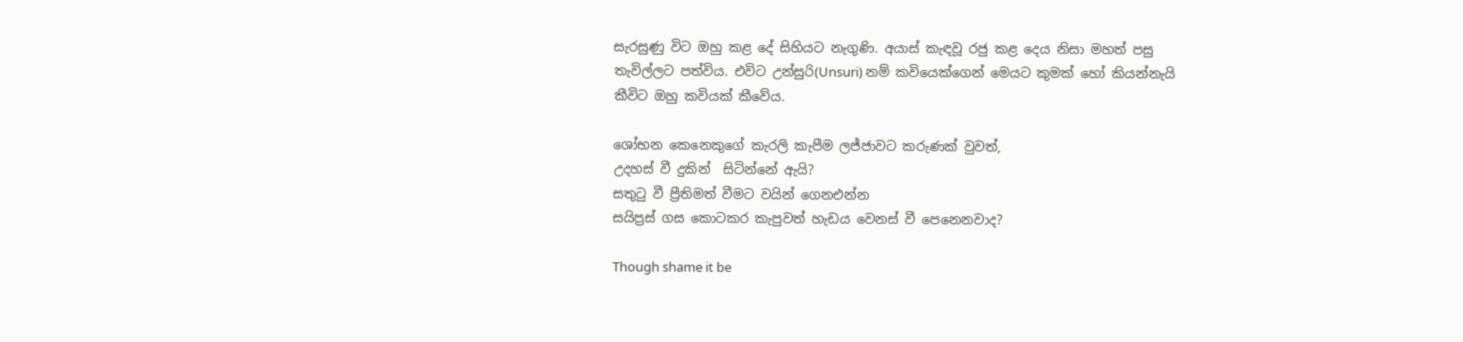සැරසුණු විට ඔහු කළ දේ සිහියට නැගුණි. අයාස් කැඳවූ රජු කළ දෙය නිසා මහත් පසු තැවිල්ලට පත්විය. එවිට උන්සුරි(Unsuri) නම් කවියෙක්ගෙන් මෙයට කුමක් හෝ කියන්නැයි කීවිට ඔහු කවියක් කීවේය.

ශෝභන කෙනෙකුගේ කැරලි කැපීම ලජ්ජාවට කරුණක් වුවත්,
උදහස් වී දුකින්  සිටින්නේ ඇයි?
සතුටු වී ප්‍රීතිමත් වීමට වයින් ගෙනඑන්න
සයිප්‍රස් ගස කොටකර කැපුවත් හැඩය වෙනස් වී පෙනෙනවාද?

Though shame it be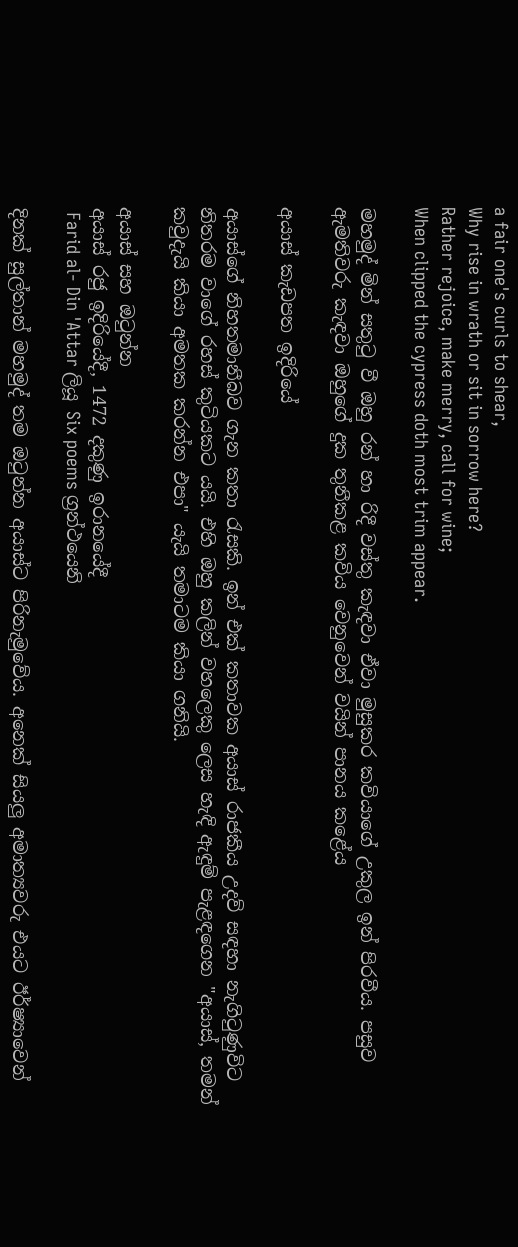a fair one's curls to shear,
Why rise in wrath or sit in sorrow here?
Rather rejoice, make merry, call for wine;
When clipped the cypress doth most trim appear.

මහමුද් මින් සතුටු වී ඔහු රන් හා රිදී වස්තු කැඳවා ඒවා මුසුකර කවියාගේ උකුල ඉන් පිරවීය. පසුව ඇමතිවරු කැඳවා ඔහුගේ දුක තුනීකළ කවිය වෙනුවෙන් වයින් පානය කළේය

අයාස් කැඩපත ඉදිරියේ

අයාස්ගේ නිහතමානීබව ගැන කතා රැසකි. ඉන් එක් කතාවක අයාස් රාජකීය උදව් සඳහා නැගිටුණුවිට නිතරම වාගේ රහස් කුටියකට යයි. එහි ඔහු කලින් වහලෙකු ලෙස හැඳි ඇඳුම් පැළඳගෙන "අයාස්, තමන් කවුදැයි කියා අමතක කරන්න එපා" යැයි තමාටම කියා ගනියි.

අයාස් සහ ඔටුන්න
අයාස් රජු ඉදිරියේදී, 1472 දකුණු ඉරානයේදී
 Farid al- Din 'Attar ලියූ Six poems ග්‍රන්ථයෙනි

දිනක් සුල්තාන් මහමුද් තම ඔටුන්න අයාස්ට පිරිනැමුවේය. අනෙක් සියලු අමාත්‍යවරු එයට ඊර්ෂ්‍යාවෙන්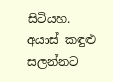සිටියහ. අයාස් කඳුළු සලන්නට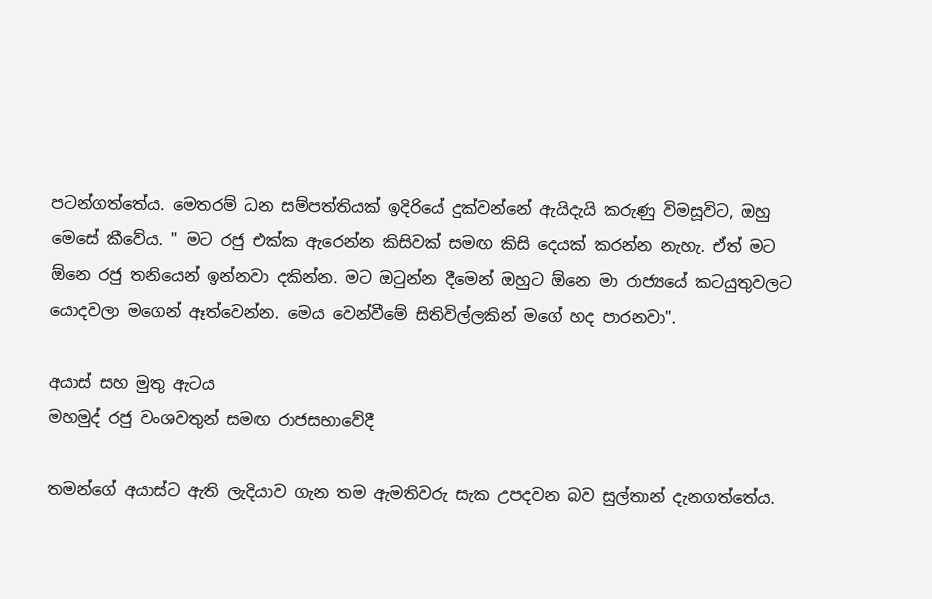පටන්ගත්තේය. මෙතරම් ධන සම්පත්තියක් ඉදිරියේ දුක්වන්නේ ඇයිදැයි කරුණු විමසූවිට, ඔහු මෙසේ කීවේය. " මට රජු එක්ක ඇරෙන්න කිසිවක් සමඟ කිසි දෙයක් කරන්න නැහැ. ඒත් මට ඕනෙ රජු තනියෙන් ඉන්නවා දකින්න. මට ඔටුන්න දීමෙන් ඔහුට ඕනෙ මා රාජ්‍යයේ කටයුතුවලට යොදවලා මගෙන් ඈත්වෙන්න. මෙය වෙන්වීමේ සිතිවිල්ලකින් මගේ හද පාරනවා".

අයාස් සහ මුතු ඇටය
මහමුද් රජු වංශවතුන් සමඟ රාජසභාවේදී

තමන්ගේ අයාස්ට ඇති ලැදියාව ගැන තම ඇමතිවරු සැක උපදවන බව සුල්තාන් දැනගත්තේය.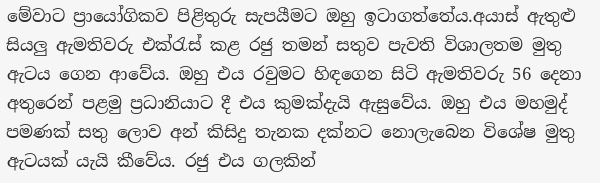මේවාට ප්‍රායෝගිකව පිළිතුරු සැපයීමට ඔහු ඉටාගත්තේය.අයාස් ඇතුළු සියලු ඇමතිවරු එක්රැස් කළ රජු තමන් සතුව පැවති විශාලතම මුතු ඇටය ගෙන ආවේය. ඔහු එය රවුමට හිඳගෙන සිටි ඇමතිවරු 56 දෙනා අතුරෙන් පළමු ප්‍රධානියාට දී එය කුමක්දැයි ඇසුවේය. ඔහු එය මහමුද් පමණක් සතු ලොව අන් කිසිදු තැනක දක්නට නොලැබෙන විශේෂ මුතු ඇටයක් යැයි කීවේය. රජු එය ගලකින්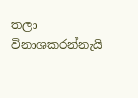තලා විනාශකරන්නැයි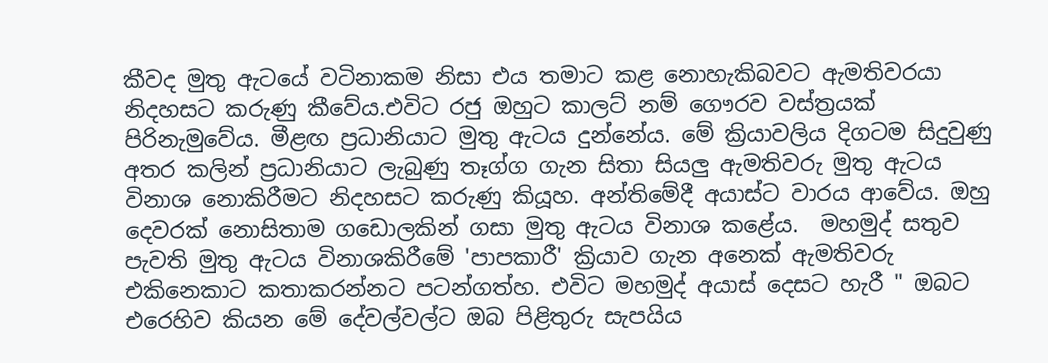කීවද මුතු ඇටයේ වටිනාකම නිසා එය තමාට කළ නොහැකිබවට ඇමතිවරයා නිදහසට කරුණු කීවේය.එවිට රජු ඔහුට කාලට් නම් ගෞරව වස්ත්‍රයක් පිරිනැමුවේය. මීළඟ ප්‍රධානියාට මුතු ඇටය දුන්නේය. මේ ක්‍රියාවලිය දිගටම සිදුවුණු අතර කලින් ප්‍රධානියාට ලැබුණු තෑග්ග ගැන සිතා සියලු ඇමතිවරු මුතු ඇටය විනාශ නොකිරීමට නිදහසට කරුණු කියූහ. අන්තිමේදී අයාස්ට වාරය ආවේය. ඔහු දෙවරක් නොසිතාම ගඩොලකින් ගසා මුතු ඇටය විනාශ කළේය.  මහමුද් සතුව පැවති මුතු ඇටය විනාශකිරීමේ 'පාපකාරී' ක්‍රියාව ගැන අනෙක් ඇමතිවරු එකිනෙකාට කතාකරන්නට පටන්ගත්හ. එවිට මහමුද් අයාස් දෙසට හැරී " ඔබට එරෙහිව කියන මේ දේවල්වල්ට ඔබ පිළිතුරු සැපයිය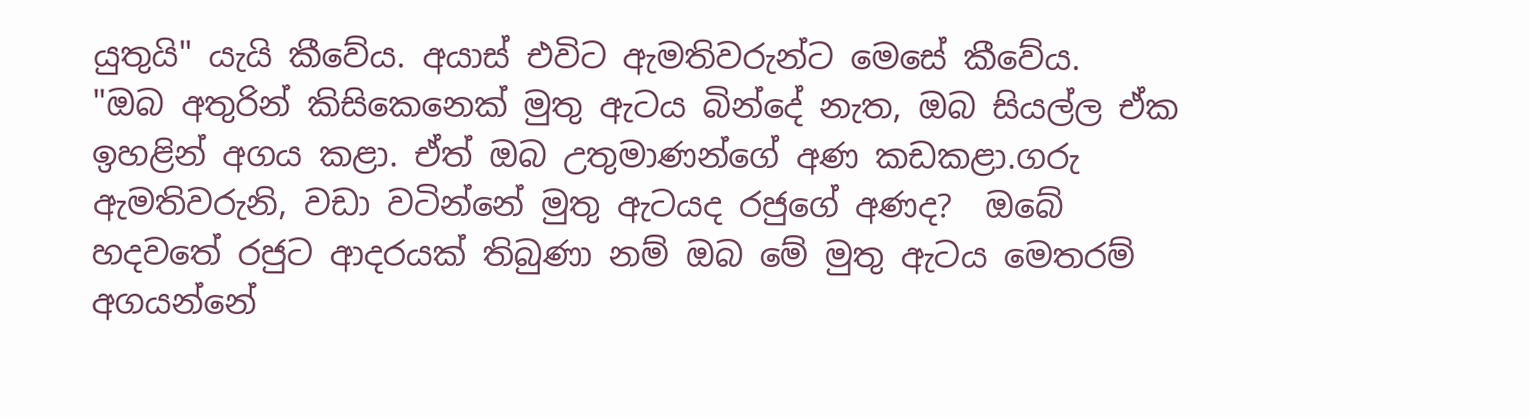යුතුයි" යැයි කීවේය. අයාස් එවිට ඇමතිවරුන්ට මෙසේ කීවේය.
"ඔබ අතුරින් කිසිකෙනෙක් මුතු ඇටය බින්දේ නැත, ඔබ සියල්ල ඒක ඉහළින් අගය කළා. ඒත් ඔබ උතුමාණන්ගේ අණ කඩකළා.ගරු ඇමතිවරුනි, වඩා වටින්නේ මුතු ඇටයද රජුගේ අණද?  ඔබේ හදවතේ රජුට ආදරයක් තිබුණා නම් ඔබ මේ මුතු ඇටය මෙතරම් අගයන්නේ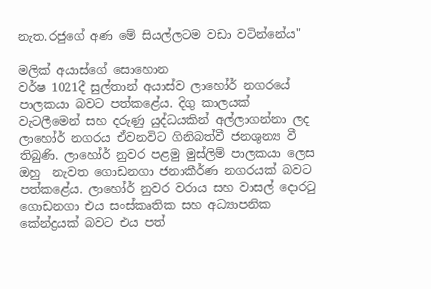නැත.රජුගේ අණ මේ සියල්ලටම වඩා වටින්නේය"

මලික් අයාස්ගේ සොහොන
වර්ෂ 1021දී සුල්තාන් අයාස්ව ලාහෝර් නගරයේ පාලකයා බවට පත්කළේය. දිගු කාලයක් වැටලීමෙන් සහ දරුණු යුද්ධයකින් අල්ලාගන්නා ලද ලාහෝර් නගරය ඒවනවිට ගිනිබත්වී ජනශුන්‍ය වී තිබුණි. ලාහෝර් නුවර පළමු මුස්ලිම් පාලකයා ලෙස ඔහු  නැවත ගොඩනගා ජනාකීර්ණ නගරයක් බවට පත්කළේය. ලාහෝර් නුවර වරාය සහ වාසල් දොරටු ගොඩනගා එය සංස්කෘතික සහ අධ්‍යාපනික කේන්ද්‍රයක් බවට එය පත්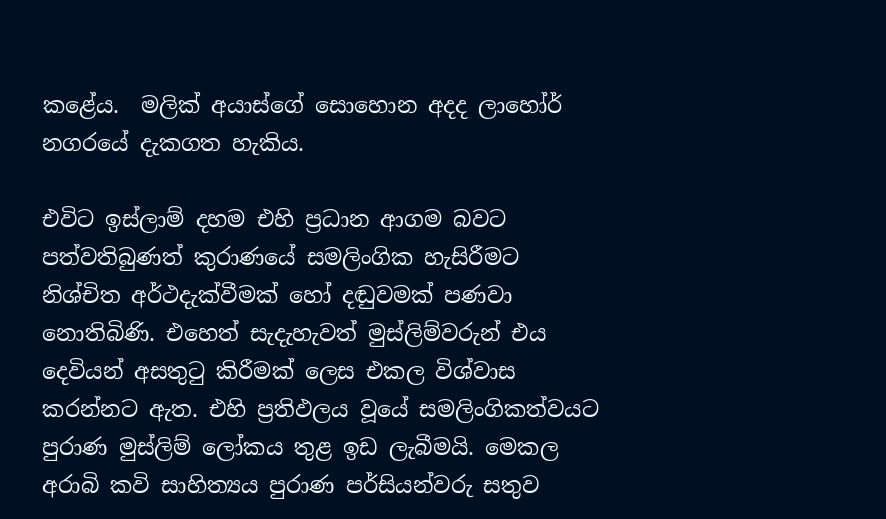කළේය.  මලික් අයාස්ගේ සොහොන අදද ලාහෝර් නගරයේ දැකගත හැකිය.

එවිට ඉස්ලාම් දහම එහි ප්‍රධාන ආගම බවට පත්වතිබුණත් කුරාණයේ සමලිංගික හැසිරීමට නිශ්චිත අර්ථදැක්වීමක් හෝ දඬුවමක් පණවා නොතිබිණි. එහෙත් සැදැහැවත් මුස්ලිම්වරුන් එය දෙවියන් අසතුටු කිරීමක් ලෙස එකල විශ්වාස කරන්නට ඇත. එහි ප්‍රතිඵලය වූයේ සමලිංගිකත්වයට පුරාණ මුස්ලිම් ලෝකය තුළ ඉඩ ලැබීමයි. මෙකල අරාබි කවි සාහිත්‍යය පුරාණ පර්සියන්වරු සතුව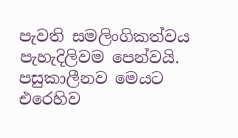පැවති සමලිංගිකත්වය පැහැදිලිවම පෙන්වයි. පසුකාලීනව මෙයට එරෙහිව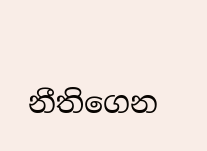නීතිගෙන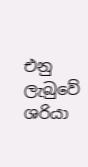එනු ලැබුවේ ශරියා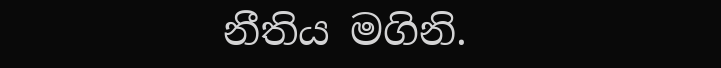නීතිය මගිනි.